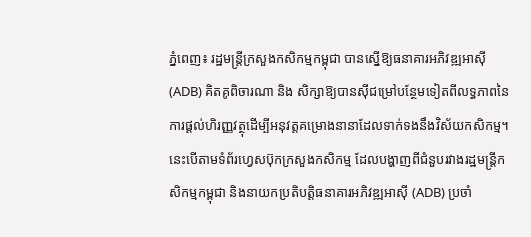ភ្នំពេញ៖ រដ្ឋមន្ត្រីក្រសួងកសិកម្មកម្ពុជា បានស្នើឱ្យធនាគារអភិវឌ្ឍអាស៊ី (ADB) គិតគូពិចារណា និង សិក្សាឱ្យបានស៊ីជម្រៅបន្ថែមទៀតពីលទ្ធភាពនៃការផ្តល់ហិរញ្ញវត្ថុដើម្បីអនុវត្តគម្រោងនានាដែលទាក់ទងនឹងវិស័យកសិកម្ម។ នេះបើតាមទំព័រហ្វេសប៊ុកក្រសួងកសិកម្ម ដែលបង្ហាញពីជំនួបរវាងរដ្ឋមន្ត្រីកសិកម្មកម្ពុជា និងនាយកប្រតិបត្តិធនាគារអភិវឌ្ឍអាស៊ី (ADB) ប្រចាំ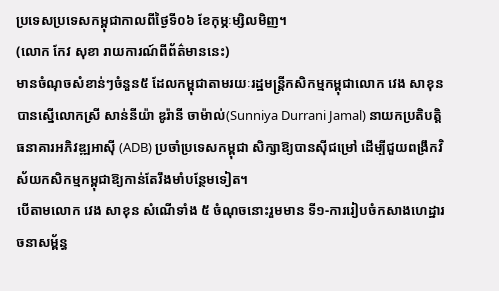ប្រទេសប្រទេសកម្ពុជាកាលពីថ្ងៃទី០៦ ខែកុម្ភៈម្សិលមិញ។
(លោក កែវ សុខា រាយការណ៍ពីព័ត៌មាននេះ)
មានចំណុចសំខាន់ៗចំនួន៥ ដែលកម្ពុជាតាមរយៈរដ្ឋមន្ត្រីកសិកម្មកម្ពុជាលោក វេង សាខុន បានស្នើលោកស្រី សាន់នីយ៉ា ឌូរ៉ានី ចាម៉ាល់(Sunniya Durrani Jamal) នាយកប្រតិបត្តិធនាគារអភិវឌ្ឍអាស៊ី (ADB) ប្រចាំប្រទេសកម្ពុជា សិក្សាឱ្យបានស៊ីជម្រៅ ដើម្បីជួយពង្រឹកវិស័យកសិកម្មកម្ពុជាឱ្យកាន់តែរឹងមាំបន្ថែមទៀត។
បើតាមលោក វេង សាខុន សំណើទាំង ៥ ចំណុចនោះរួមមាន ទី១-ការរៀបចំកសាងហេដ្ឋារចនាសម្ព័ន្ធ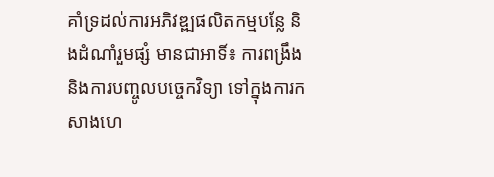គាំទ្រដល់ការអភិវឌ្ឍផលិតកម្មបន្លែ និងដំណាំរួមផ្សំ មានជាអាទិ៍៖ ការពង្រឹងនិងការបញ្ចូលបច្ចេកវិទ្យា ទៅក្នុងការកសាងហេ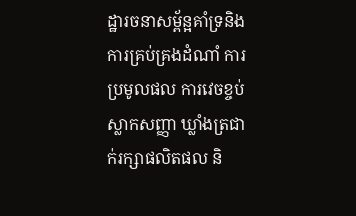ដ្ឋារចនាសម្ព័ន្អគាំទ្រនិងការគ្រប់គ្រងដំណាំ ការប្រមូលផល ការវេចខ្ចប់ ស្លាកសញ្ញា ឃ្លាំងត្រជាក់រក្សាផលិតផល និ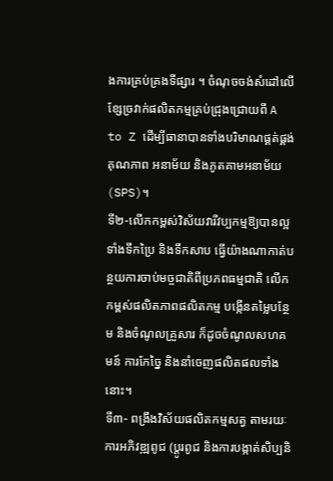ងការគ្រប់គ្រងទីផ្សារ ។ ចំណុចចង់សំដៅលើខ្សែច្រវាក់ផលិតកម្មគ្រប់ជ្រុងជ្រោយពី A to Z ដើម្បីធានាបានទាំងបរិមាណផ្គត់ផ្គង់ គុណភាព អនាម័យ និងភូតគាមអនាម័យ (SPS)។
ទី២-លើកកម្ពស់វិស័យវារីវប្បកម្មឱ្យបានល្អទាំងទឹកប្រៃ និងទឹកសាប ធ្វើយ៉ាងណាកាត់បន្ថយការចាប់មច្ចជាតិពីប្រភពធម្មជាតិ លើកកម្ពស់ផលិតភាពផលិតកម្ម បង្កើនតម្លៃបន្ថែម និងចំណូលគ្រួសារ ក៏ដូចចំណូលសហគមន៍ ការកែច្នៃ និងនាំចេញផលិតផលទាំងនោះ។
ទី៣- ពង្រឹងវិស័យផលិតកម្មសត្វ តាមរយៈការអភិវឌ្ឍពូជ (ប្តូរពូជ និងការបង្កាត់សិប្បនិ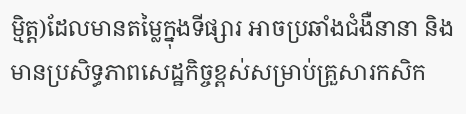មិ្មត្ត)ដែលមានតម្លៃក្នុងទីផ្សារ អាចប្រឆាំងជំងឺនានា និងមានប្រសិទ្ធភាពសេដ្ឋកិច្ចខ្ពស់សម្រាប់គ្រួសារកសិក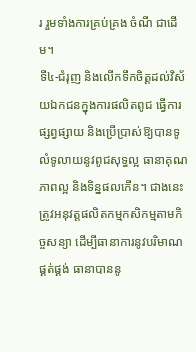រ រួមទាំងការគ្រប់គ្រង ចំណី ជាដើម។
ទី៤-ជំរុញ និងលើកទឹកចិត្តដល់វិស័យឯកជនក្នុងការផលិតពូជ ធ្វើការផ្សព្វផ្សាយ និងប្រើប្រាស់ឱ្យបានទូលំទូលាយនូវពូជសុទ្ធល្អ ធានាគុណភាពល្អ និងទិន្នផលកើន។ ជាងនេះត្រូវអនុវត្តផលិតកម្មកសិកម្មតាមកិច្ចសន្យា ដើម្បីធានាការនូវបរិមាណផ្គត់ផ្គង់ ធានាបាននូ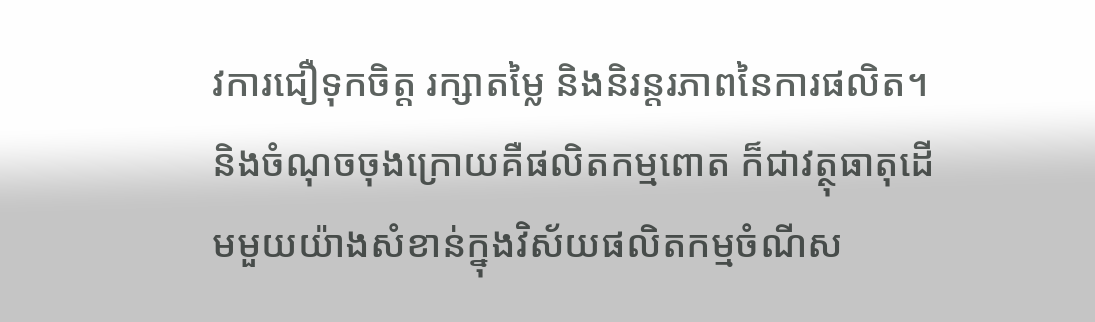វការជឿទុកចិត្ត រក្សាតម្លៃ និងនិរន្តរភាពនៃការផលិត។
និងចំណុចចុងក្រោយគឺផលិតកម្មពោត ក៏ជាវត្ថុធាតុដើមមួយយ៉ាងសំខាន់ក្នុងវិស័យផលិតកម្មចំណីស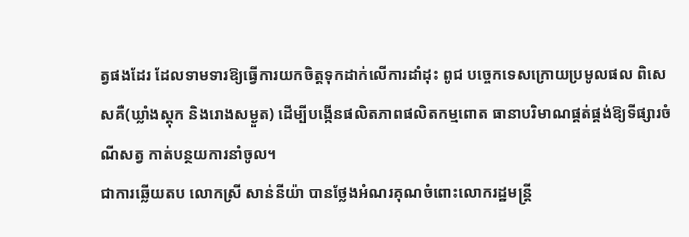ត្វផងដែរ ដែលទាមទារឱ្យធ្វើការយកចិត្តទុកដាក់លើការដាំដុះ ពូជ បច្ចេកទេសក្រោយប្រមូលផល ពិសេសគឺ(ឃ្លាំងស្តុក និងរោងសម្ងួត) ដើម្បីបង្កើនផលិតភាពផលិតកម្មពោត ធានាបរិមាណផ្គត់ផ្គង់ឱ្យទីផ្សារចំណីសត្វ កាត់បន្ថយការនាំចូល។
ជាការឆ្លើយតប លោកស្រី សាន់នីយ៉ា បានថ្លែងអំណរគុណចំពោះលោករដ្ឋមន្រ្តី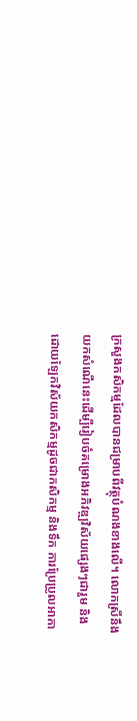ក្រសួងកសិកម្មដែលបានជម្រាបពីវត្ថុបំណងខាងលើ។ លោកស្រីនឹងយកសំណើនេះដើម្បីរៀបចំគម្រោងអភិវឌ្ឍវិស័យផ្សេងៗជារួម និងដោយឡែកវិស័យកសិកម្មដូចជាកសិកម្ម និងទឹក ការប្រែប្រួលអាកា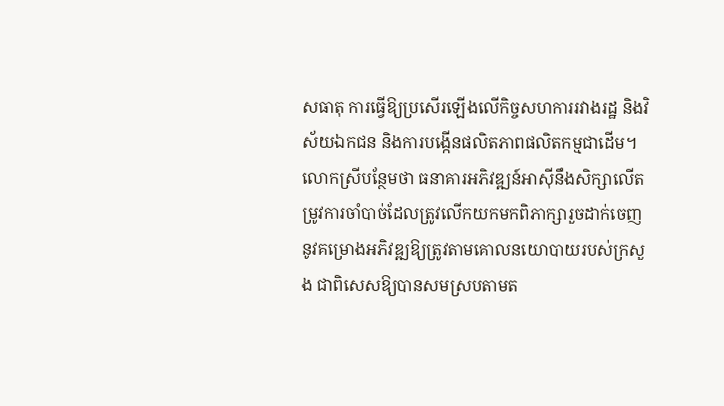សធាតុ ការធ្វើឱ្យប្រសើរឡើងលើកិច្ចសហការរវាងរដ្ឋ និងវិស័យឯកជន និងការបង្កើនផលិតភាពផលិតកម្មជាដើម។
លោកស្រីបន្ថែមថា ធនាគារអភិវឌ្ឍន៍អាស៊ីនឹងសិក្សាលើតម្រូវការចាំបាច់ដែលត្រូវលើកយកមកពិភាក្សារួចដាក់ចេញនូវគម្រោងអភិវឌ្ឍឱ្យត្រូវតាមគោលនយោបាយរបស់ក្រសួង ជាពិសេសឱ្យបានសមស្របតាមត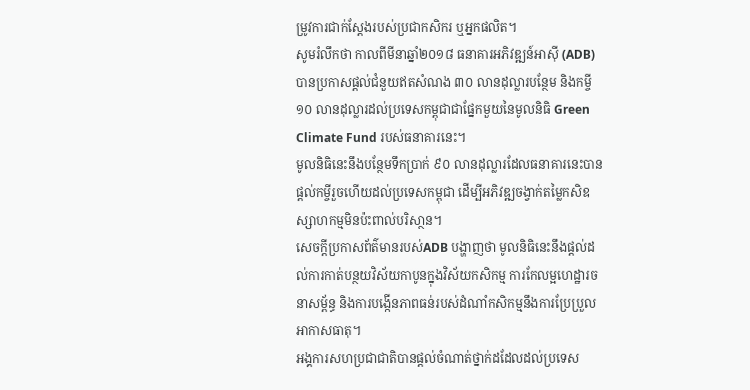ម្រូវការជាក់ស្តែងរបស់ប្រជាកសិករ ឬអ្នកផលិត។
សូមរំលឹកថា កាលពីមីនាឆ្នាំ២០១៨ ធនាគារអភិវឌ្ឍន៍អាស៊ី (ADB) បានប្រកាសផ្ដល់ជំនួយឥតសំណង ៣០ លានដុល្លារបន្ថែម និងកម្ចី ១០ លានដុល្លារដល់ប្រទេសកម្ពុជាជាផ្នែកមួយនៃមូលនិធិ Green Climate Fund របស់ធនាគារនេះ។
មូលនិធិនេះនឹងបន្ថែមទឹកប្រាក់ ៩០ លានដុល្លារដែលធនាគារនេះបានផ្ដល់កម្ចីរួចហើយដល់ប្រទេសកម្ពុជា ដើម្បីអភិវឌ្ឍចង្វាក់តម្លៃកសិឧស្សាហកម្មមិនប៉ះពាល់បរិសា្ថន។
សេចក្ដីប្រកាសព័ត៌មានរបស់ADB បង្ហាញថា មូលនិធិនេះនឹងផ្តល់ដល់ការកាត់បន្ថយវិស័យកាបូនក្នុងវិស័យកសិកម្ម ការកែលម្អហេដ្ឋារចនាសម្ព័ន្ធ និងការបង្កើនភាពធន់របស់ដំណាំកសិកម្មនឹងការប្រែប្រួលអាកាសធាតុ។
អង្គការសហប្រជាជាតិបានផ្ដល់ចំណាត់ថ្នាក់ដដែលដល់ប្រទេស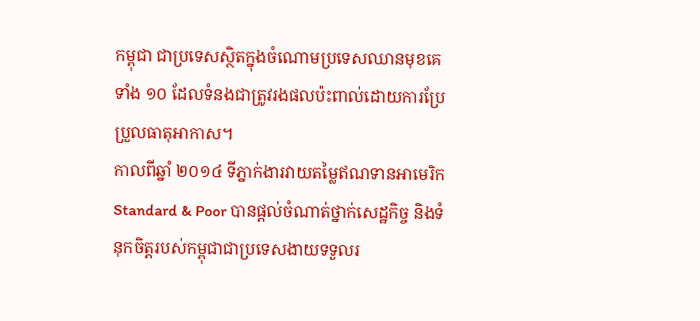កម្ពុជា ជាប្រទេសស្ថិតក្នុងចំណោមប្រទេសឈានមុខគេទាំង ១០ ដែលទំនងជាត្រូវរងផលប៉ះពាល់ដោយការប្រែប្រួលធាតុអាកាស។
កាលពីឆ្នាំ ២០១៤ ទីភ្នាក់ងារវាយតម្លៃឥណទានអាមេរិក Standard & Poor បានផ្ដល់ចំណាត់ថ្នាក់សេដ្ឋកិច្ច និងទំនុកចិត្តរបស់កម្ពុជាជាប្រទេសងាយទទួលរ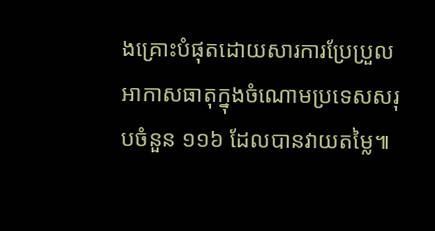ងគ្រោះបំផុតដោយសារការប្រែប្រួលអាកាសធាតុក្នុងចំណោមប្រទេសសរុបចំនួន ១១៦ ដែលបានវាយតម្លៃ៕